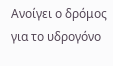Ανοίγει ο δρόμος για το υδρογόνο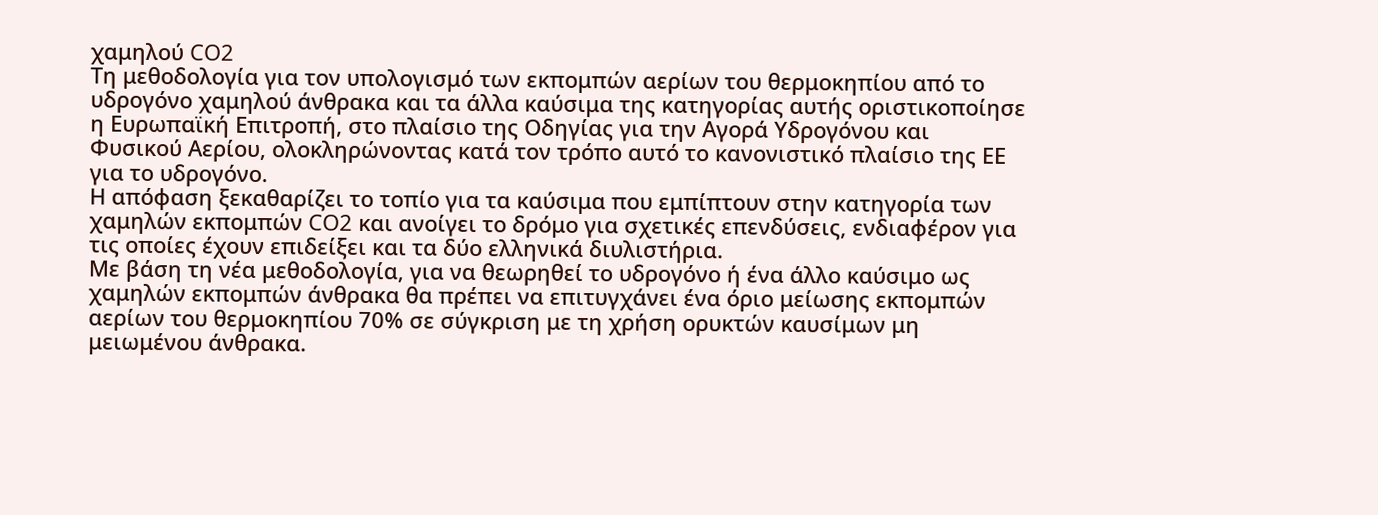χαμηλού CO2
Tη μεθοδολογία για τον υπολογισμό των εκπομπών αερίων του θερμοκηπίου από το υδρογόνο χαμηλού άνθρακα και τα άλλα καύσιμα της κατηγορίας αυτής οριστικοποίησε η Ευρωπαϊκή Επιτροπή, στο πλαίσιο της Οδηγίας για την Αγορά Υδρογόνου και Φυσικού Αερίου, ολοκληρώνοντας κατά τον τρόπο αυτό το κανονιστικό πλαίσιο της ΕΕ για το υδρογόνο.
Η απόφαση ξεκαθαρίζει το τοπίο για τα καύσιμα που εμπίπτουν στην κατηγορία των χαμηλών εκπομπών CO2 και ανοίγει το δρόμο για σχετικές επενδύσεις, ενδιαφέρον για τις οποίες έχουν επιδείξει και τα δύο ελληνικά διυλιστήρια.
Με βάση τη νέα μεθοδολογία, για να θεωρηθεί το υδρογόνο ή ένα άλλο καύσιμο ως χαμηλών εκπομπών άνθρακα θα πρέπει να επιτυγχάνει ένα όριο μείωσης εκπομπών αερίων του θερμοκηπίου 70% σε σύγκριση με τη χρήση ορυκτών καυσίμων μη μειωμένου άνθρακα.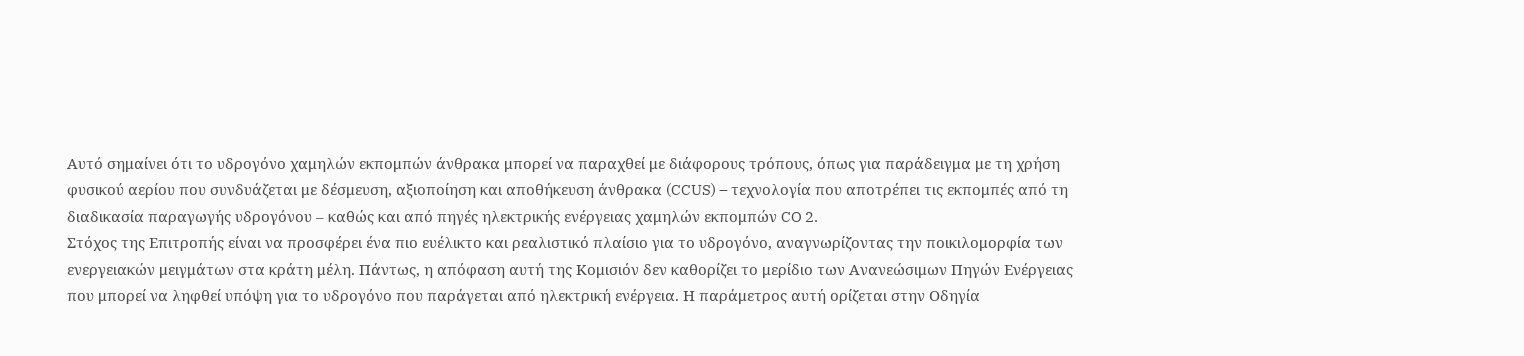Αυτό σημαίνει ότι το υδρογόνο χαμηλών εκπομπών άνθρακα μπορεί να παραχθεί με διάφορους τρόπους, όπως για παράδειγμα με τη χρήση φυσικού αερίου που συνδυάζεται με δέσμευση, αξιοποίηση και αποθήκευση άνθρακα (CCUS) – τεχνολογία που αποτρέπει τις εκπομπές από τη διαδικασία παραγωγής υδρογόνου – καθώς και από πηγές ηλεκτρικής ενέργειας χαμηλών εκπομπών CO 2.
Στόχος της Επιτροπής είναι να προσφέρει ένα πιο ευέλικτο και ρεαλιστικό πλαίσιο για το υδρογόνο, αναγνωρίζοντας την ποικιλομορφία των ενεργειακών μειγμάτων στα κράτη μέλη. Πάντως, η απόφαση αυτή της Κομισιόν δεν καθορίζει το μερίδιο των Ανανεώσιμων Πηγών Ενέργειας που μπορεί να ληφθεί υπόψη για το υδρογόνο που παράγεται από ηλεκτρική ενέργεια. Η παράμετρος αυτή ορίζεται στην Οδηγία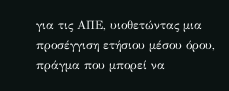για τις ΑΠΕ, υιοθετώντας μια προσέγγιση ετήσιου μέσου όρου, πράγμα που μπορεί να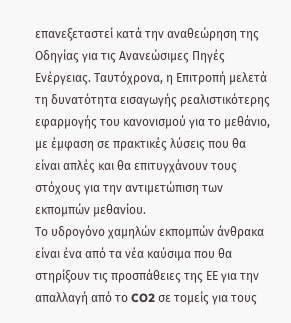επανεξεταστεί κατά την αναθεώρηση της Οδηγίας για τις Ανανεώσιμες Πηγές Ενέργειας. Ταυτόχρονα, η Επιτροπή μελετά τη δυνατότητα εισαγωγής ρεαλιστικότερης εφαρμογής του κανονισμού για το μεθάνιο, με έμφαση σε πρακτικές λύσεις που θα είναι απλές και θα επιτυγχάνουν τους στόχους για την αντιμετώπιση των εκπομπών μεθανίου.
Το υδρογόνο χαμηλών εκπομπών άνθρακα είναι ένα από τα νέα καύσιμα που θα στηρίξουν τις προσπάθειες της ΕΕ για την απαλλαγή από το CO2 σε τομείς για τους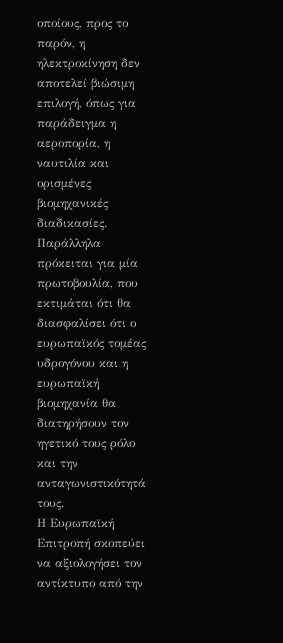οποίους, προς το παρόν, η ηλεκτροκίνηση δεν αποτελεί βιώσιμη επιλογή, όπως για παράδειγμα η αεροπορία, η ναυτιλία και ορισμένες βιομηχανικές διαδικασίες. Παράλληλα πρόκειται για μία πρωτοβουλία, που εκτιμάται ότι θα διασφαλίσει ότι ο ευρωπαϊκός τομέας υδρογόνου και η ευρωπαϊκή βιομηχανία θα διατηρήσουν τον ηγετικό τους ρόλο και την ανταγωνιστικότητά τους.
Η Ευρωπαϊκή Επιτροπή σκοπεύει να αξιολογήσει τον αντίκτυπο από την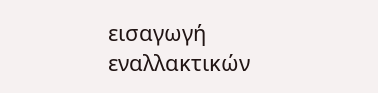εισαγωγή εναλλακτικών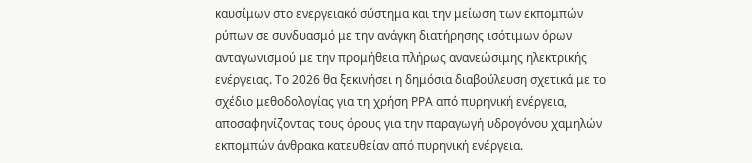καυσίμων στο ενεργειακό σύστημα και την μείωση των εκπομπών ρύπων σε συνδυασμό με την ανάγκη διατήρησης ισότιμων όρων ανταγωνισμού με την προμήθεια πλήρως ανανεώσιμης ηλεκτρικής ενέργειας. Το 2026 θα ξεκινήσει η δημόσια διαβούλευση σχετικά με το σχέδιο μεθοδολογίας για τη χρήση ΡΡΑ από πυρηνική ενέργεια, αποσαφηνίζοντας τους όρους για την παραγωγή υδρογόνου χαμηλών εκπομπών άνθρακα κατευθείαν από πυρηνική ενέργεια.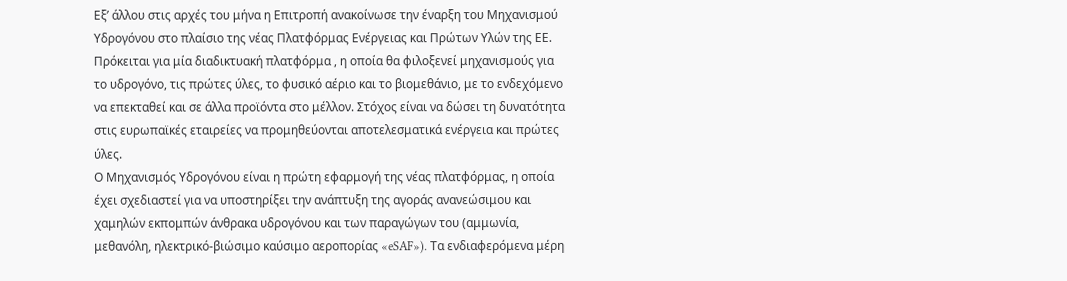Εξ’ άλλου στις αρχές του μήνα η Επιτροπή ανακοίνωσε την έναρξη του Μηχανισμού Υδρογόνου στο πλαίσιο της νέας Πλατφόρμας Ενέργειας και Πρώτων Υλών της ΕΕ. Πρόκειται για μία διαδικτυακή πλατφόρμα , η οποία θα φιλοξενεί μηχανισμούς για το υδρογόνο, τις πρώτες ύλες, το φυσικό αέριο και το βιομεθάνιο, με το ενδεχόμενο να επεκταθεί και σε άλλα προϊόντα στο μέλλον. Στόχος είναι να δώσει τη δυνατότητα στις ευρωπαϊκές εταιρείες να προμηθεύονται αποτελεσματικά ενέργεια και πρώτες ύλες.
Ο Μηχανισμός Υδρογόνου είναι η πρώτη εφαρμογή της νέας πλατφόρμας, η οποία έχει σχεδιαστεί για να υποστηρίξει την ανάπτυξη της αγοράς ανανεώσιμου και χαμηλών εκπομπών άνθρακα υδρογόνου και των παραγώγων του (αμμωνία, μεθανόλη, ηλεκτρικό-βιώσιμο καύσιμο αεροπορίας «eSAF»). Τα ενδιαφερόμενα μέρη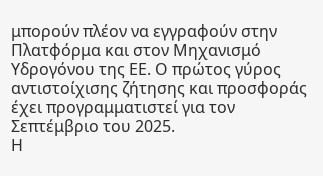μπορούν πλέον να εγγραφούν στην Πλατφόρμα και στον Μηχανισμό Υδρογόνου της ΕΕ. Ο πρώτος γύρος αντιστοίχισης ζήτησης και προσφοράς έχει προγραμματιστεί για τον Σεπτέμβριο του 2025.
Η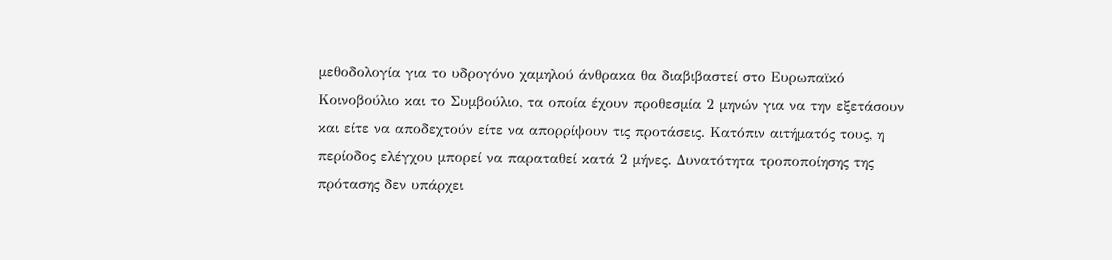μεθοδολογία για το υδρογόνο χαμηλού άνθρακα θα διαβιβαστεί στο Ευρωπαϊκό Κοινοβούλιο και το Συμβούλιο, τα οποία έχουν προθεσμία 2 μηνών για να την εξετάσουν και είτε να αποδεχτούν είτε να απορρίψουν τις προτάσεις. Κατόπιν αιτήματός τους, η περίοδος ελέγχου μπορεί να παραταθεί κατά 2 μήνες. Δυνατότητα τροποποίησης της πρότασης δεν υπάρχει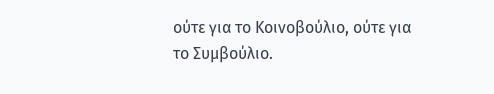ούτε για το Κοινοβούλιο, ούτε για το Συμβούλιο.